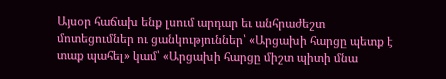Այսօր հաճախ ենք լսում արդար եւ անհրաժեշտ մոտեցումներ ու ցանկություններ՝ «Արցախի հարցը պետք է տաք պահել» կամ՝ «Արցախի հարցը միշտ պիտի մնա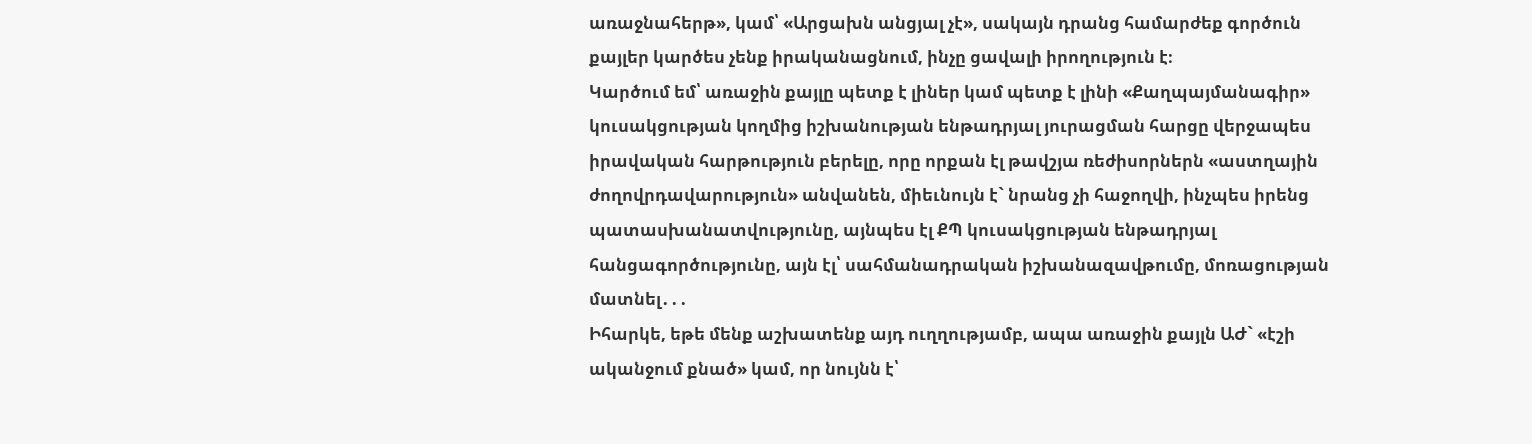առաջնահերթ», կամ՝ «Արցախն անցյալ չէ», սակայն դրանց համարժեք գործուն քայլեր կարծես չենք իրականացնում, ինչը ցավալի իրողություն է։
Կարծում եմ՝ առաջին քայլը պետք է լիներ կամ պետք է լինի «Քաղպայմանագիր» կուսակցության կողմից իշխանության ենթադրյալ յուրացման հարցը վերջապես իրավական հարթություն բերելը, որը որքան էլ թավշյա ռեժիսորներն «աստղային ժողովրդավարություն» անվանեն, միեւնույն է` նրանց չի հաջողվի, ինչպես իրենց պատասխանատվությունը, այնպես էլ ՔՊ կուսակցության ենթադրյալ հանցագործությունը, այն էլ՝ սահմանադրական իշխանազավթումը, մոռացության մատնել․․․
Իհարկե, եթե մենք աշխատենք այդ ուղղությամբ, ապա առաջին քայլն ԱԺ` «էշի ականջում քնած» կամ, որ նույնն է՝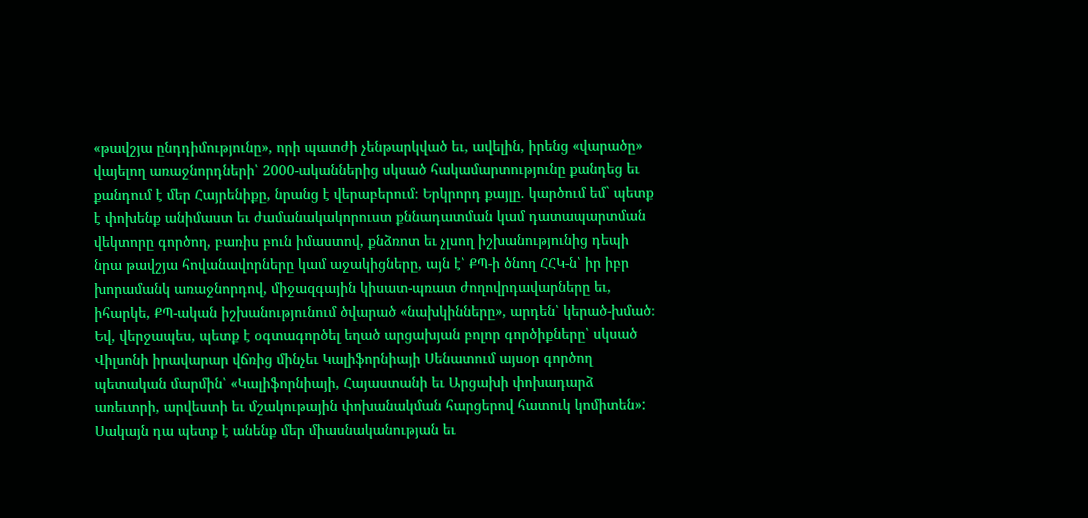«թավշյա ընդդիմությունը», որի պատժի չենթարկված եւ, ավելին, իրենց «վարածը» վայելող առաջնորդների՝ 2000-ականներից սկսած հակամարտությունը քանդեց եւ քանդում է մեր Հայրենիքը, նրանց է վերաբերում։ Երկրորդ քայլը. կարծում եմ` պետք է փոխենք անիմաստ եւ ժամանակակորուստ քննադատման կամ դատապարտման վեկտորը գործող, բառիս բուն իմաստով, քնձռոտ եւ չլսող իշխանությունից դեպի նրա թավշյա հովանավորները կամ աջակիցները, այն է՝ ՔՊ-ի ծնող ՀՀԿ-ն՝ իր իբր խորամանկ առաջնորդով, միջազգային կիսատ-պռատ ժողովրդավարները եւ, իհարկե, ՔՊ-ական իշխանությունում ծվարած «նախկինները», արդեն՝ կերած-խմած։
Եվ, վերջապես, պետք է օգտագործել եղած արցախյան բոլոր գործիքները՝ սկսած Վիլսոնի իրավարար վճռից մինչեւ Կալիֆորնիայի Սենատում այսօր գործող պետական մարմին՝ «Կալիֆորնիայի, Հայաստանի եւ Արցախի փոխադարձ առեւտրի, արվեստի եւ մշակութային փոխանակման հարցերով հատուկ կոմիտեն»: Սակայն դա պետք է անենք մեր միասնականության եւ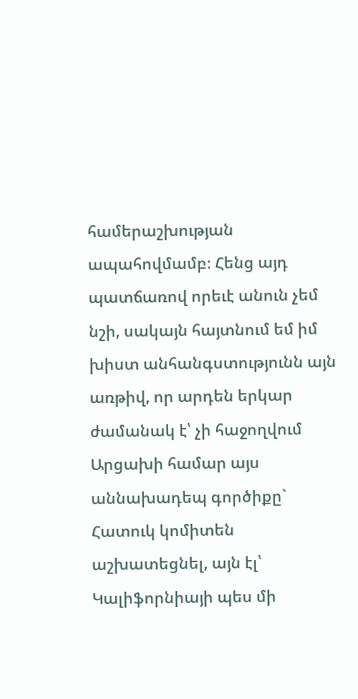համերաշխության ապահովմամբ։ Հենց այդ պատճառով որեւէ անուն չեմ նշի, սակայն հայտնում եմ իմ խիստ անհանգստությունն այն առթիվ, որ արդեն երկար ժամանակ է՝ չի հաջողվում Արցախի համար այս աննախադեպ գործիքը` Հատուկ կոմիտեն աշխատեցնել, այն էլ՝ Կալիֆորնիայի պես մի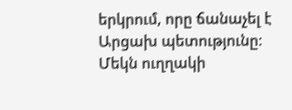երկրում, որը ճանաչել է Արցախ պետությունը։
Մեկն ուղղակի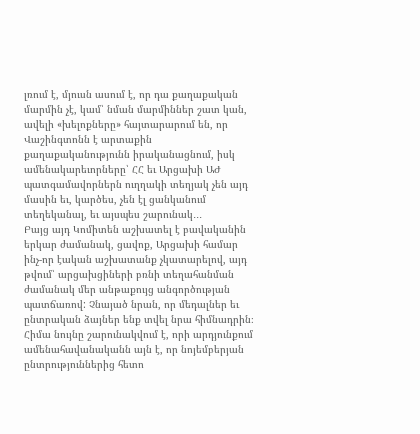լռում է, մյուսն ասում է, որ դա քաղաքական մարմին չէ, կամ՝ նման մարմիններ շատ կան, ավելի «խելոքները» հայտարարում են, որ Վաշինգտոնն է արտաքին քաղաքականությունն իրականացնում, իսկ ամենակարեւորները՝ ՀՀ եւ Արցախի ԱԺ պատգամավորներն ուղղակի տեղյակ չեն այդ մասին եւ, կարծես, չեն էլ ցանկանում տեղեկանալ, եւ այսպես շարունակ․․․
Բայց այդ Կոմիտեն աշխատել է բավականին երկար ժամանակ, ցավոք, Արցախի համար ինչ-որ էական աշխատանք չկատարելով, այդ թվում՝ արցախցիների բռնի տեղահանման ժամանակ մեր անթաքույց անգործության պատճառով: Չնայած նրան, որ մեդալներ եւ ընտրական ձայներ ենք տվել նրա հիմնադրին։ Հիմա նույնը շարունակվում է, որի արդյունքում ամենահավանականն այն է, որ նոյեմբերյան ընտրություններից հետո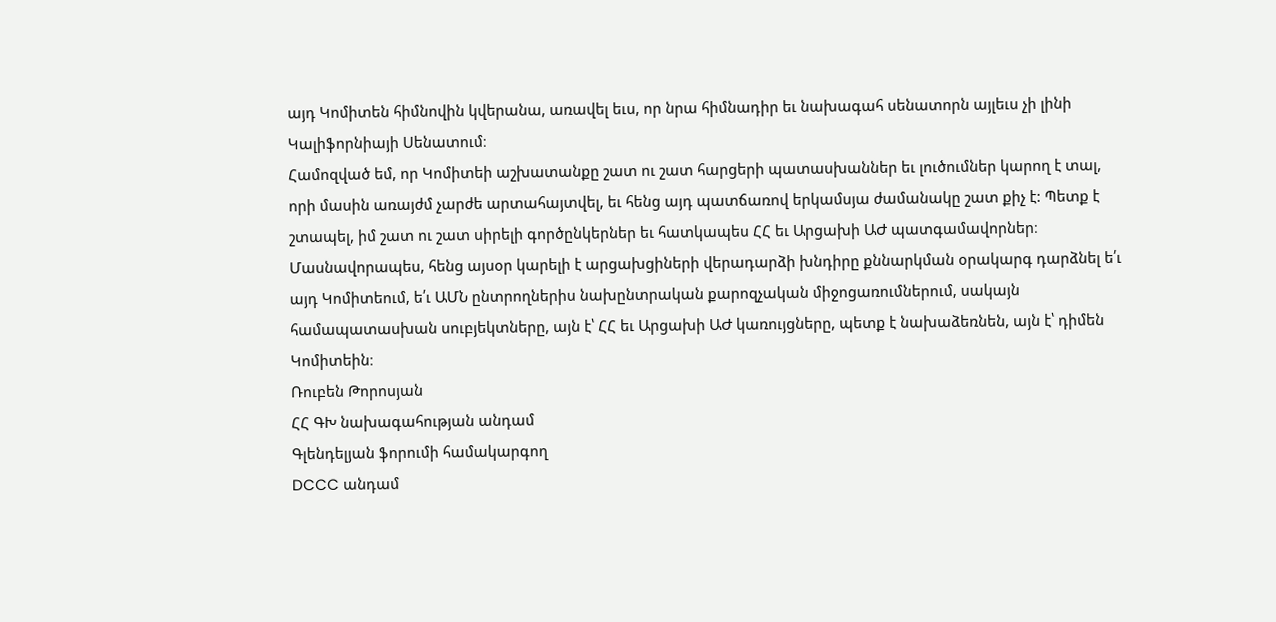այդ Կոմիտեն հիմնովին կվերանա, առավել եւս, որ նրա հիմնադիր եւ նախագահ սենատորն այլեւս չի լինի Կալիֆորնիայի Սենատում։
Համոզված եմ, որ Կոմիտեի աշխատանքը շատ ու շատ հարցերի պատասխաններ եւ լուծումներ կարող է տալ, որի մասին առայժմ չարժե արտահայտվել, եւ հենց այդ պատճառով երկամսյա ժամանակը շատ քիչ է: Պետք է շտապել, իմ շատ ու շատ սիրելի գործընկերներ եւ հատկապես ՀՀ եւ Արցախի ԱԺ պատգամավորներ։ Մասնավորապես, հենց այսօր կարելի է արցախցիների վերադարձի խնդիրը քննարկման օրակարգ դարձնել ե՛ւ այդ Կոմիտեում, ե՛ւ ԱՄՆ ընտրողներիս նախընտրական քարոզչական միջոցառումներում, սակայն համապատասխան սուբյեկտները, այն է՝ ՀՀ եւ Արցախի ԱԺ կառույցները, պետք է նախաձեռնեն, այն է՝ դիմեն Կոմիտեին։
Ռուբեն Թորոսյան
ՀՀ ԳԽ նախագահության անդամ
Գլենդելյան ֆորումի համակարգող
DCCC անդամ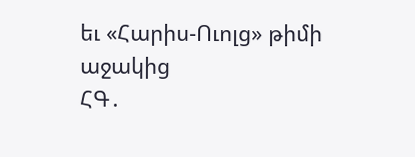եւ «Հարիս-Ուոլց» թիմի աջակից
ՀԳ․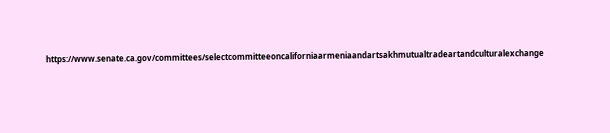https://www.senate.ca.gov/committees/selectcommitteeoncaliforniaarmeniaandartsakhmutualtradeartandculturalexchange